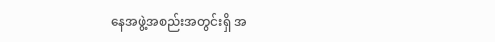နေအဖွဲ့အစည်းအတွင်းရှိ အ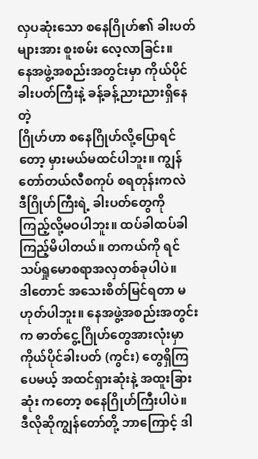လှပဆုံးသော စနေဂြိုဟ်၏ ခါးပတ်များအား စူးစမ်း လေ့လာခြင်း။
နေအဖွဲ့အစည်းအတွင်းမှာ ကိုယ်ပိုင်ခါးပတ်ကြီးနဲ့ ခန့်ခန့်ညားညားရှိနေတဲ့
ဂြိုဟ်ဟာ စနေဂြိုဟ်လို့ပြောရင်တော့ မှားမယ်မထင်ပါဘူး။ ကျွန်တော်တယ်လီစကုပ် စရတုန်းကလဲ
ဒီဂြိုဟ်ကြီးရဲ့ ခါးပတ်တွေကို ကြည့်လို့မဝပါဘူး။ ထပ်ခါထပ်ခါကြည့်မိပါတယ်။ တကယ်ကို ရင်သပ်ရှုမောစရာအလှတစ်ခုပါပဲ။
ဒါတောင် အသေးစိတ်မြင်ရတာ မဟုတ်ပါဘူး။ နေအဖွဲ့အစည်းအတွင်းက ဓာတ်ငွေ့ဂြိုဟ်တွေအားလုံးမှာ
ကိုယ်ပိုင်ခါးပတ် (ကွင်း) တွေရှိကြပေမယ့် အထင်ရှားဆုံးနဲ့ အထူးခြားဆုံး ကတော့ စနေဂြိုဟ်ကြီးပါပဲ။
ဒီလိုဆိုကျွန်တော်တို့ ဘာကြောင့် ဒါ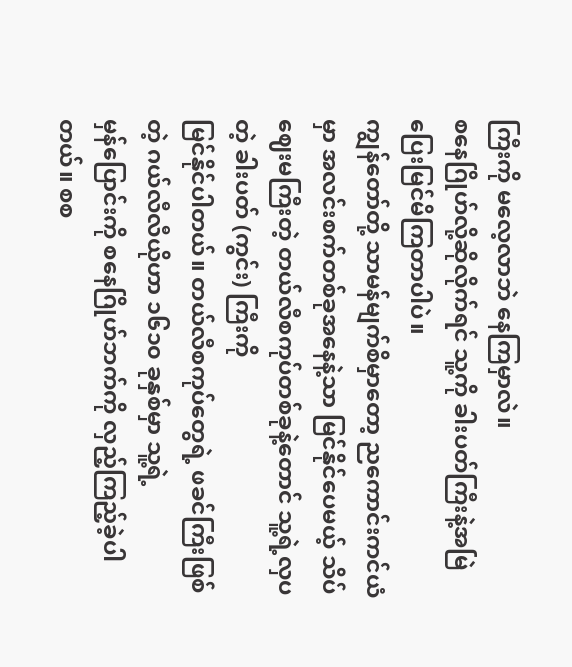ကြီးကို မလေ့လာဘဲ နေကြမှာလဲ။
စနေဂြိုဟ်လို့ဆိုလိုက်ရင် သူ့ကို ခါးပတ်ကြီးနဲ့အမြဲပြေးမြင်မိကြတာပါပဲ။
ကျွန်တော်တို့ သာမန်မျက်စိမှာတော့ ညကောင်းကင်ယံမှာ အလင်းစက်တစ်ခုအနေနဲ့သာ မြင်နိုင်ပေမယ့် သိပ်ဈေးမကြီးတဲ့ တယ်လီစကုပ်တစ်ခုနဲ့တောင် သူ့ရဲ့လှပတဲ့ ခါးပတ် (ကွင်း) ကြီးကို
မြင်နိုင်ပါတယ်။ တယ်လီစကုပ်တွေရဲ့ ဖခင်ကြီးဖြစ်တဲ့ ဂယ်လီလီယိုဟာ ၁၆၁၀ ခုနှစ်မှာ သူ့ရဲ့
မှန်ပြောင်းကို စနေဂြိုဟ်ဘက်ကို လှည့်ကြည့်ခဲ့ပါတယ်။ စစ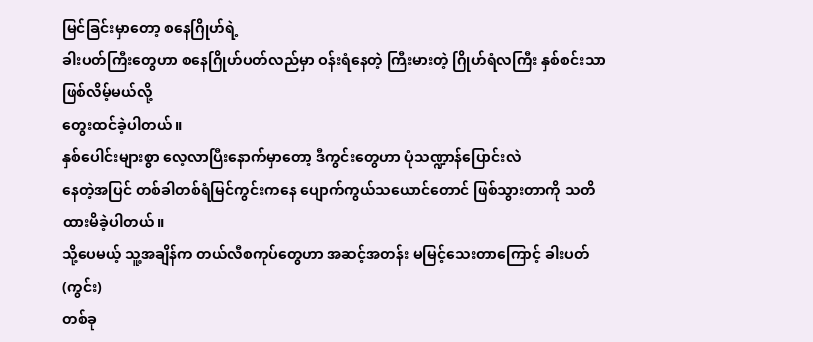မြင်ခြင်းမှာတော့ စနေဂြိုဟ်ရဲ့
ခါးပတ်ကြီးတွေဟာ စနေဂြိုဟ်ပတ်လည်မှာ ဝန်းရံနေတဲ့ ကြီးမားတဲ့ ဂြိုဟ်ရံလကြီး နှစ်စင်းသာဖြစ်လိမ့်မယ်လို့
တွေးထင်ခဲ့ပါတယ်။
နှစ်ပေါင်းများစွာ လေ့လာပြီးနောက်မှာတော့ ဒီကွင်းတွေဟာ ပုံသဏ္ဍာန်ပြောင်းလဲ
နေတဲ့အပြင် တစ်ခါတစ်ရံမြင်ကွင်းကနေ ပျောက်ကွယ်သယောင်တောင် ဖြစ်သွားတာကို သတိထားမိခဲ့ပါတယ်။
သို့ပေမယ့် သူ့အချိန်က တယ်လီစကုပ်တွေဟာ အဆင့်အတန်း မမြင့်သေးတာကြောင့် ခါးပတ် (ကွင်း)
တစ်ခု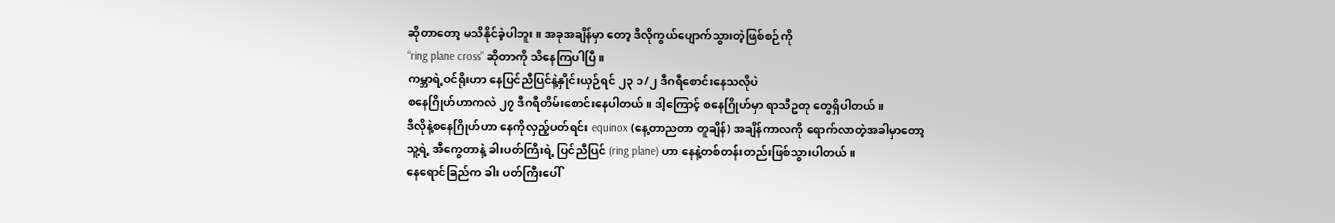ဆိုတာတော့ မသိနိုင်ခဲ့ပါဘူး။ အခုအချိန်မှာ တော့ ဒီလိုကွယ်ပျောက်သွားတဲ့ဖြစ်စဉ်ကို
“ring plane cross” ဆိုတာကို သိနေကြပါပြီ။
ကမ္ဘာရဲ့ဝင်ရိုးဟာ နေပြင်ညီပြင်နဲ့နှိုင်းယှဉ်ရင် ၂၃ ၁/၂ ဒီဂရီစောင်းနေသလိုပဲ
စနေဂြိုဟ်ဟာကလဲ ၂၇ ဒီဂရီတိမ်းစောင်းနေပါတယ်။ ဒါ့ကြောင့် စနေဂြိုဟ်မှာ ရာသီဥတု တွေရှိပါတယ်။
ဒီလိုနဲ့စနေဂြိုဟ်ဟာ နေကိုလှည့်ပတ်ရင်း equinox (နေ့တာညတာ တူချိန်) အချိန်ကာလကို ရောက်လာတဲ့အခါမှာတော့
သူ့ရဲ့ အီကွေတာနဲ့ ခါးပတ်ကြီးရဲ့ ပြင်ညီပြင် (ring plane) ဟာ နေနဲ့တစ်တန်းတည်းဖြစ်သွားပါတယ်။
နေရောင်ခြည်က ခါး ပတ်ကြီးပေါ်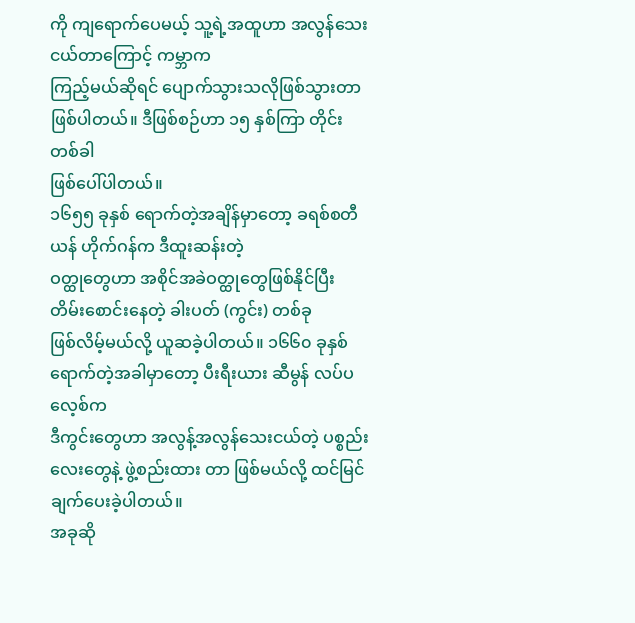ကို ကျရောက်ပေမယ့် သူ့ရဲ့အထူဟာ အလွန်သေးငယ်တာကြောင့် ကမ္ဘာက
ကြည့်မယ်ဆိုရင် ပျောက်သွားသလိုဖြစ်သွားတာ ဖြစ်ပါတယ်။ ဒီဖြစ်စဉ်ဟာ ၁၅ နှစ်ကြာ တိုင်းတစ်ခါ
ဖြစ်ပေါ်ပါတယ်။
၁၆၅၅ ခုနှစ် ရောက်တဲ့အချိန်မှာတော့ ခရစ်စတီယန် ဟိုက်ဂန်က ဒီထူးဆန်းတဲ့
ဝတ္ထုတွေဟာ အစိုင်အခဲဝတ္ထုတွေဖြစ်နိုင်ပြီး တိမ်းစောင်းနေတဲ့ ခါးပတ် (ကွင်း) တစ်ခု
ဖြစ်လိမ့်မယ်လို့ ယူဆခဲ့ပါတယ်။ ၁၆၆၀ ခုနှစ်ရောက်တဲ့အခါမှာတော့ ပီးရီးယား ဆီမွန် လပ်ပလေ့စ်က
ဒီကွင်းတွေဟာ အလွန့်အလွန်သေးငယ်တဲ့ ပစ္စည်းလေးတွေနဲ့ ဖွဲ့စည်းထား တာ ဖြစ်မယ်လို့ ထင်မြင်ချက်ပေးခဲ့ပါတယ်။
အခုဆို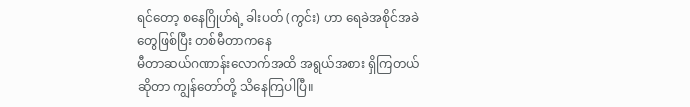ရင်တော့ စနေဂြိုဟ်ရဲ့ ခါးပတ် (ကွင်း) ဟာ ရေခဲအစိုင်အခဲတွေဖြစ်ပြီး တစ်မီတာကနေ
မီတာဆယ်ဂဏာန်းလောက်အထိ အရွယ်အစား ရှိကြတယ်ဆိုတာ ကျွန်တော်တို့ သိနေကြပါပြီ။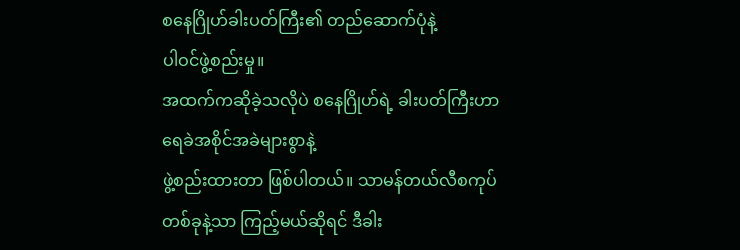စနေဂြိုဟ်ခါးပတ်ကြီး၏ တည်ဆောက်ပုံနဲ့
ပါဝင်ဖွဲ့စည်းမှု။
အထက်ကဆိုခဲ့သလိုပဲ စနေဂြိုဟ်ရဲ့ ခါးပတ်ကြီးဟာ ရေခဲအစိုင်အခဲများစွာနဲ့
ဖွဲ့စည်းထားတာ ဖြစ်ပါတယ်။ သာမန်တယ်လီစကုပ်တစ်ခုနဲ့သာ ကြည့်မယ်ဆိုရင် ဒီခါး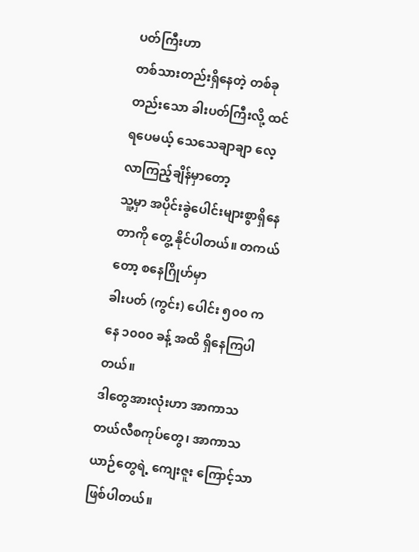ပတ်ကြီးဟာ
တစ်သားတည်းရှိနေတဲ့ တစ်ခုတည်းသော ခါးပတ်ကြီးလို့ ထင်ရပေမယ့် သေသေချာချာ လေ့လာကြည့်ချိန်မှာတော့
သူ့မှာ အပိုင်းခွဲပေါင်းများစွာရှိနေတာကို တွေ့ နိုင်ပါတယ်။ တကယ်တော့ စနေဂြိုဟ်မှာ
ခါးပတ် (ကွင်း) ပေါင်း ၅၀၀ ကနေ ၁၀၀၀ ခန့် အထိ ရှိနေကြပါတယ်။
ဒါတွေအားလုံးဟာ အာကာသတယ်လီစကုပ်တွေ၊ အာကာသယာဉ်တွေရဲ့ ကျေးဇူး ကြောင့်သာဖြစ်ပါတယ်။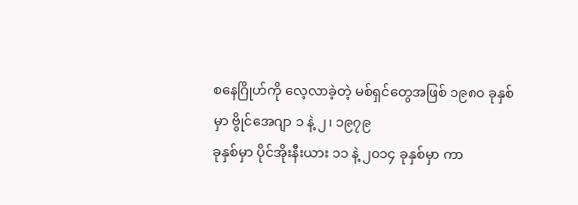စနေဂြိုဟ်ကို လေ့လာခဲ့တဲ့ မစ်ရှင်တွေအဖြစ် ၁၉၈၀ ခုနှစ်မှာ ဗွိုင်အေဂျာ ၁ နဲ့ ၂၊ ၁၉၇၉
ခုနှစ်မှာ ပိုင်အိုးနီးယား ၁၁ နဲ့ ၂၀၁၄ ခုနှစ်မှာ ကာ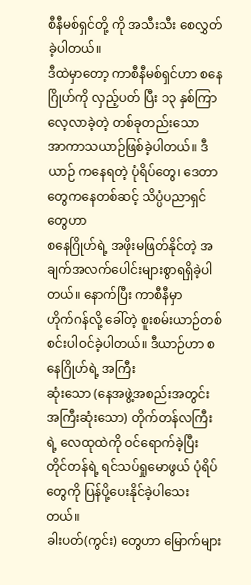စီနီမစ်ရှင်တို့ ကို အသီးသီး စေလွှတ်ခဲ့ပါတယ်။
ဒီထဲမှာတော့ ကာစီနီမစ်ရှင်ဟာ စနေဂြိုဟ်ကို လှည့်ပတ် ပြီး ၁၃ နှစ်ကြာလေ့လာခဲ့တဲ့ တစ်ခုတည်းသော
အာကာသယာဉ်ဖြစ်ခဲ့ပါတယ်။ ဒီယာဉ် ကနေရတဲ့ ပုံရိပ်တွေ၊ ဒေတာတွေကနေတစ်ဆင့် သိပ္ပံပညာရှင်တွေဟာ
စနေဂြိုဟ်ရဲ့ အဖိုးမဖြတ်နိုင်တဲ့ အချက်အလက်ပေါင်းများစွာရရှိခဲ့ပါတယ်။ နောက်ပြီး ကာစီနီမှာ
ဟိုက်ဂန်လို့ ခေါ်တဲ့ စူးစမ်းယာဉ်တစ်စင်းပါဝင်ခဲ့ပါတယ်။ ဒီယာဉ်ဟာ စနေဂြိုဟ်ရဲ့ အကြီး
ဆုံးသော (နေအဖွဲ့အစည်းအတွင်း အကြီးဆုံးသော) တိုက်တန်လကြီးရဲ့ လေထုထဲကို ဝင်ရောက်ခဲ့ပြီး
တိုင်တန်ရဲ့ ရင်သပ်ရှုမောဖွယ် ပုံရိပ်တွေကို ပြန်ပို့ပေးနိုင်ခဲ့ပါသေးတယ်။
ခါးပတ်(ကွင်း) တွေဟာ မြောက်များ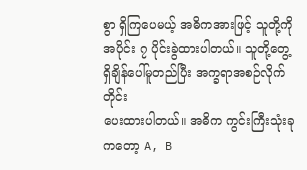စွာ ရှိကြပေမယ့် အဓိကအားဖြင့် သူတို့ကို
အပိုင်း ၇ ပိုင်းခွဲထားပါတယ်။ သူတို့တွေ့ရှိချိန်ပေါ်မူတည်ပြီး အက္ခရာအစဉ်လိုက်တိုင်း
ပေးထားပါတယ်။ အဓိက ကွင်းကြီးသုံးခုကတော့ A, B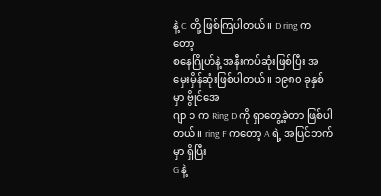နဲ့ C တို့ ဖြစ်ကြပါတယ်။ D ring က တော့
စနေဂြိုဟ်နဲ့ အနီးကပ်ဆုံးဖြစ်ပြီး အမှေးမှိန်ဆုံးဖြစ်ပါတယ်။ ၁၉၈၀ ခုနှစ်မှာ ဗွိုင်အေ
ဂျာ ၁ က Ring D ကို ရှာတွေ့ခဲ့တာ ဖြစ်ပါတယ်။ ring F ကတော့ A ရဲ့ အပြင်ဘက်မှာ ရှိပြီး
G နဲ့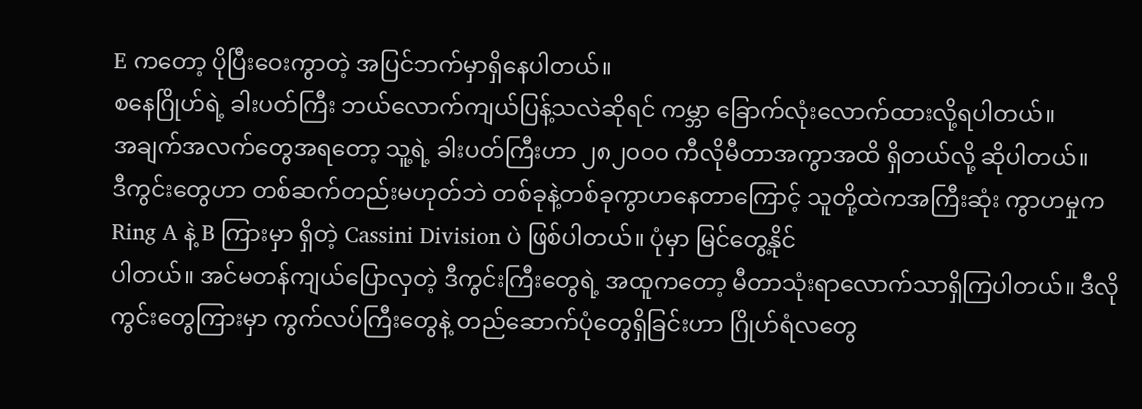E ကတော့ ပိုပြီးဝေးကွာတဲ့ အပြင်ဘက်မှာရှိနေပါတယ်။
စနေဂြိုဟ်ရဲ့ ခါးပတ်ကြီး ဘယ်လောက်ကျယ်ပြန့်သလဲဆိုရင် ကမ္ဘာ ခြောက်လုံးလောက်ထားလို့ရပါတယ်။
အချက်အလက်တွေအရတော့ သူ့ရဲ့ ခါးပတ်ကြီးဟာ ၂၈၂၀၀၀ ကီလိုမီတာအကွာအထိ ရှိတယ်လို့ ဆိုပါတယ်။
ဒီကွင်းတွေဟာ တစ်ဆက်တည်းမဟုတ်ဘဲ တစ်ခုနဲ့တစ်ခုကွာဟနေတာကြောင့် သူတို့ထဲကအကြီးဆုံး ကွာဟမှုက
Ring A နဲ့ B ကြားမှာ ရှိတဲ့ Cassini Division ပဲ ဖြစ်ပါတယ်။ ပုံမှာ မြင်တွေ့နိုင်
ပါတယ်။ အင်မတန်ကျယ်ပြောလှတဲ့ ဒီကွင်းကြီးတွေရဲ့ အထူကတော့ မီတာသုံးရာလောက်သာရှိကြပါတယ်။ ဒီလိုကွင်းတွေကြားမှာ ကွက်လပ်ကြီးတွေနဲ့ တည်ဆောက်ပုံတွေရှိခြင်းဟာ ဂြိုဟ်ရံလတွေ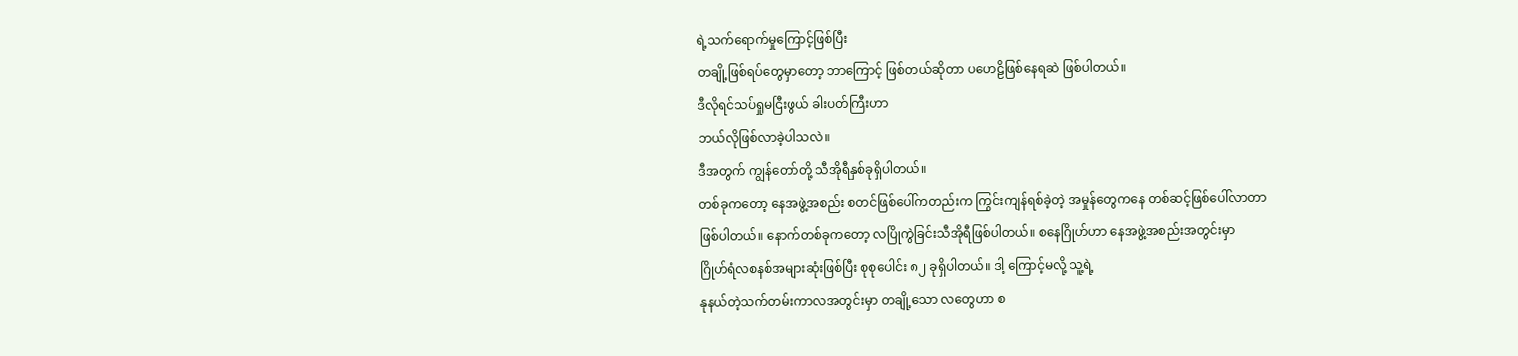ရဲ့သက်ရောက်မှုကြောင့်ဖြစ်ပြီး
တချို့ဖြစ်ရပ်တွေမှာတော့ ဘာကြောင့် ဖြစ်တယ်ဆိုတာ ပဟေဠိဖြစ်နေရဆဲ ဖြစ်ပါတယ်။
ဒီလိုရင်သပ်ရှုမငြီးဖွယ် ခါးပတ်ကြီးဟာ
ဘယ်လိုဖြစ်လာခဲ့ပါသလဲ။
ဒီအတွက် ကျွန်တော်တို့ သီအိုရီနှစ်ခုရှိပါတယ်။
တစ်ခုကတော့ နေအဖွဲ့အစည်း စတင်ဖြစ်ပေါ်ကတည်းက ကြွင်းကျန်ရစ်ခဲ့တဲ့ အမှုန်တွေကနေ တစ်ဆင့်ဖြစ်ပေါ်လာတာ
ဖြစ်ပါတယ်။ နောက်တစ်ခုကတော့ လပြိုကွဲခြင်းသီအိုရီဖြစ်ပါတယ်။ စနေဂြိုဟ်ဟာ နေအဖွဲ့အစည်းအတွင်းမှာ
ဂြိုဟ်ရံလစနစ်အများဆုံးဖြစ်ပြီး စုစုပေါင်း ၈၂ ခုရှိပါတယ်။ ဒါ့ ကြောင့်မလို့ သူ့ရဲ့
နုနယ်တဲ့သက်တမ်းကာလအတွင်းမှာ တချို့သော လတွေဟာ စ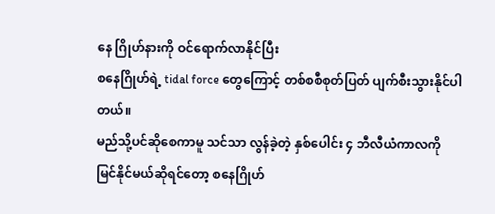နေ ဂြိုဟ်နားကို ဝင်ရောက်လာနိုင်ပြီး
စနေဂြိုဟ်ရဲ့ tidal force တွေကြောင့် တစ်စစီစုတ်ပြတ် ပျက်စီးသွားနိုင်ပါတယ်။
မည်သို့ပင်ဆိုစေကာမူ သင်သာ လွန်ခဲ့တဲ့ နှစ်ပေါင်း ၄ ဘီလီယံကာလကို
မြင်နိုင်မယ်ဆိုရင်တော့ စနေဂြိုဟ်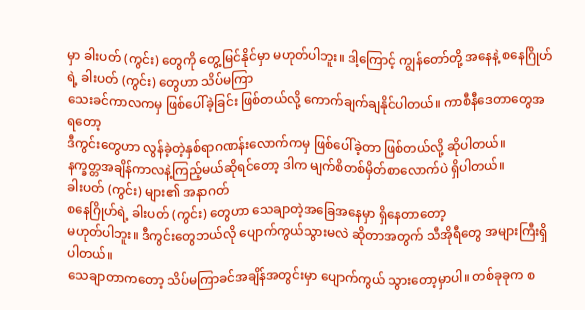မှာ ခါးပတ် (ကွင်း) တွေကို တွေ့မြင်နိုင်မှာ မဟုတ်ပါဘူး။ ဒါ့ကြောင့် ကျွန်တော်တို့ အနေနဲ့ စနေဂြိုဟ်ရဲ့ ခါးပတ် (ကွင်း) တွေဟာ သိပ်မကြာ
သေးခင်ကာလကမှ ဖြစ်ပေါ်ခဲ့ခြင်း ဖြစ်တယ်လို့ ကောက်ချက်ချနိုင်ပါတယ်။ ကာစီနီဒေတာတွေအရတော့
ဒီကွင်းတွေဟာ လွန်ခဲ့တဲ့နှစ်ရာဂဏန်းလောက်ကမှ ဖြစ်ပေါ်ခဲ့တာ ဖြစ်တယ်လို့ ဆိုပါတယ်။
နက္ခတ္တအချိန်ကာလနဲ့ကြည့်မယ်ဆိုရင်တော့ ဒါက မျက်စိတစ်မှိတ်စာလောက်ပဲ ရှိပါတယ်။
ခါးပတ် (ကွင်း) များ၏ အနာဂတ်
စနေဂြိုဟ်ရဲ့ ခါးပတ် (ကွင်း) တွေဟာ သေချာတဲ့အခြေအနေမှာ ရှိနေတာတော့
မဟုတ်ပါဘူး။ ဒီကွင်းတွေဘယ်လို ပျောက်ကွယ်သွားမလဲ ဆိုတာအတွက် သီအိုရီတွေ အများကြီးရှိပါတယ်။
သေချာတာကတော့ သိပ်မကြာခင်အချိန်အတွင်းမှာ ပျောက်ကွယ် သွားတော့မှာပါ။ တစ်ခုခုက စ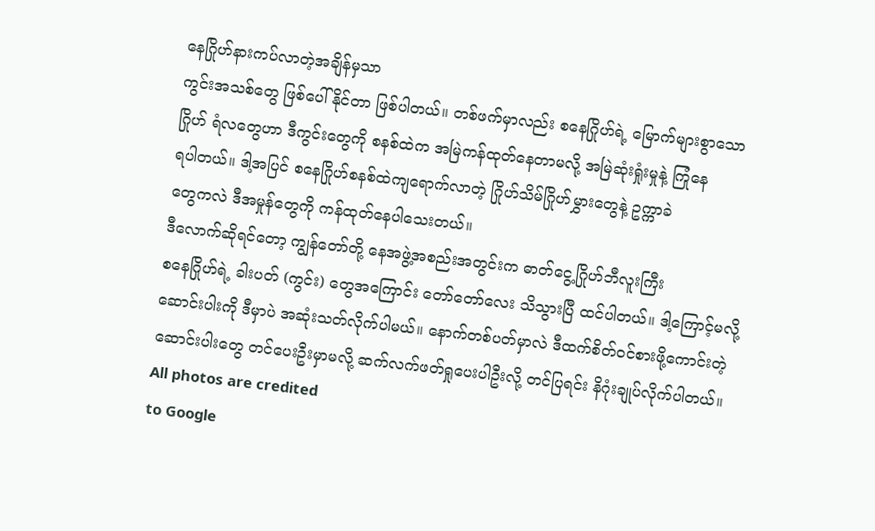နေဂြိုဟ်နားကပ်လာတဲ့အချိန်မှသာ
ကွင်းအသစ်တွေ ဖြစ်ပေါ်နိုင်တာ ဖြစ်ပါတယ်။ တစ်ဖက်မှာလည်း စနေဂြိုဟ်ရဲ့ မြောက်များစွာသော
ဂြိုဟ် ရံလတွေဟာ ဒီကွင်းတွေကို စနစ်ထဲက အမြဲကန်ထုတ်နေတာမလို့ အမြဲဆုံးရှုံးမှုနဲ့ ကြုံနေ
ရပါတယ်။ ဒါ့အပြင် စနေဂြိုဟ်စနစ်ထဲကျရောက်လာတဲ့ ဂြိုဟ်သိမ်ဂြိုဟ်မွှားတွေနဲ့ ဥက္ကာခဲ
တွေကလဲ ဒီအမှုန်တွေကို ကန်ထုတ်နေပါသေးတယ်။
ဒီလောက်ဆိုရင်တော့ ကျွန်တော်တို့ နေအဖွဲ့အစည်းအတွင်းက ဓာတ်ငွေ့ဂြိုဟ်ဘီလူးကြီး
စနေဂြိုဟ်ရဲ့ ခါးပတ် (ကွင်း) တွေအကြောင်း တော်တော်လေး သိသွားပြီ ထင်ပါတယ်။ ဒါ့ကြောင့်မလို့
ဆောင်းပါးကို ဒီမှာပဲ အဆုံးသတ်လိုက်ပါမယ်။ နောက်တစ်ပတ်မှာလဲ ဒီထက်စိတ်ဝင်စားဖို့ကောင်းတဲ့
ဆောင်းပါးတွေ တင်ပေးဦးမှာမလို့ ဆက်လက်ဖတ်ရှုပေးပါဦးလို့ တင်ပြရင်း နိဂုံးချုပ်လိုက်ပါတယ်။
All photos are credited
to Google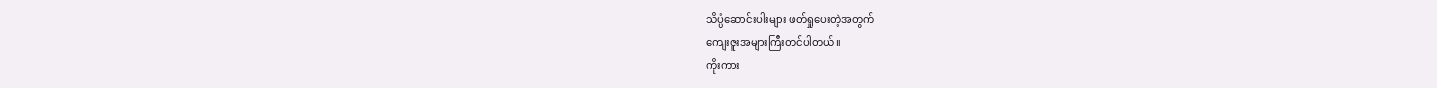သိပ္ပံဆောင်းပါးများ ဖတ်ရှုပေးတဲ့အတွက်
ကျေးဇူးအများကြီးတင်ပါတယ်။
ကိုးကား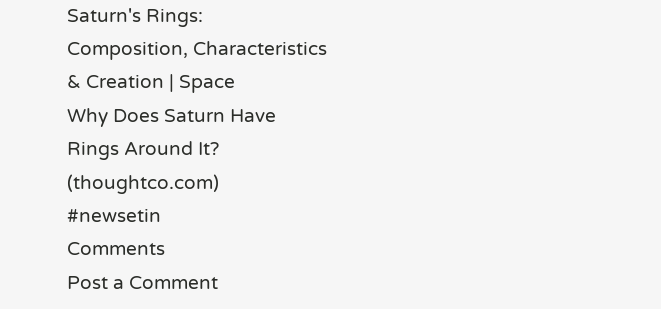Saturn's Rings:
Composition, Characteristics & Creation | Space
Why Does Saturn Have
Rings Around It? (thoughtco.com)
#newsetin
Comments
Post a Comment